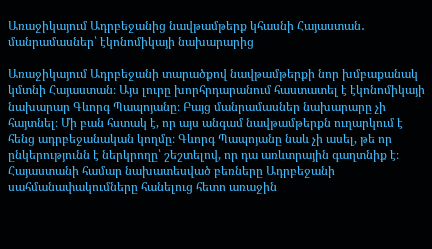Առաջիկայում Ադրբեջանից նավթամթերք կհասնի Հայաստան․ մանրամասներ՝ էկոնոմիկայի նախարարից

Առաջիկայում Ադրբեջանի տարածքով նավթամթերքի նոր խմբաքանակ կմտնի Հայաստան։ Այս լուրը խորհրդարանում հաստատել է էկոնոմիկայի նախարար Գևորգ Պապոյանը։ Բայց մանրամասներ նախարարը չի հայտնել։ Մի բան հստակ է, որ այս անգամ նավթամթերքն ուղարկում է հենց ադրբեջանական կողմը։ Գևորգ Պապոյանը նաև չի ասել, թե որ ընկերությունն է ներկրողը՝ շեշտելով, որ դա առևտրային գաղտնիք է։ Հայաստանի համար նախատեսված բեռները Ադրբեջանի սահմանափակումները հանելուց հետո առաջին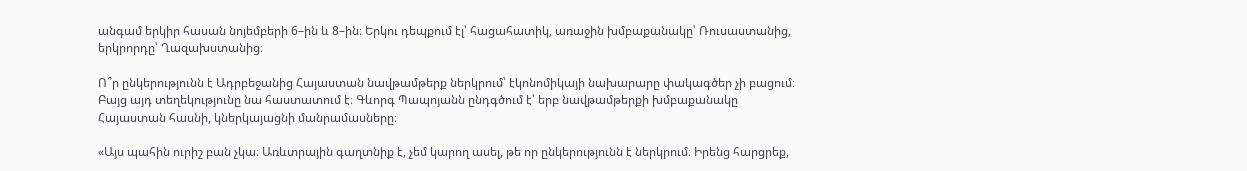անգամ երկիր հասան նոյեմբերի 6–ին և 8–ին։ Երկու դեպքում էլ՝ հացահատիկ, առաջին խմբաքանակը՝ Ռուսաստանից, երկրորդը՝ Ղազախստանից։

Ո՞ր ընկերությունն է Ադրբեջանից Հայաստան նավթամթերք ներկրում՝ էկոնոմիկայի նախարարը փակագծեր չի բացում։ Բայց այդ տեղեկությունը նա հաստատում է։ Գևորգ Պապոյանն ընդգծում է՝ երբ նավթամթերքի խմբաքանակը Հայաստան հասնի, կներկայացնի մանրամասները։

«Այս պահին ուրիշ բան չկա։ Առևտրային գաղտնիք է, չեմ կարող ասել, թե որ ընկերությունն է ներկրում։ Իրենց հարցրեք,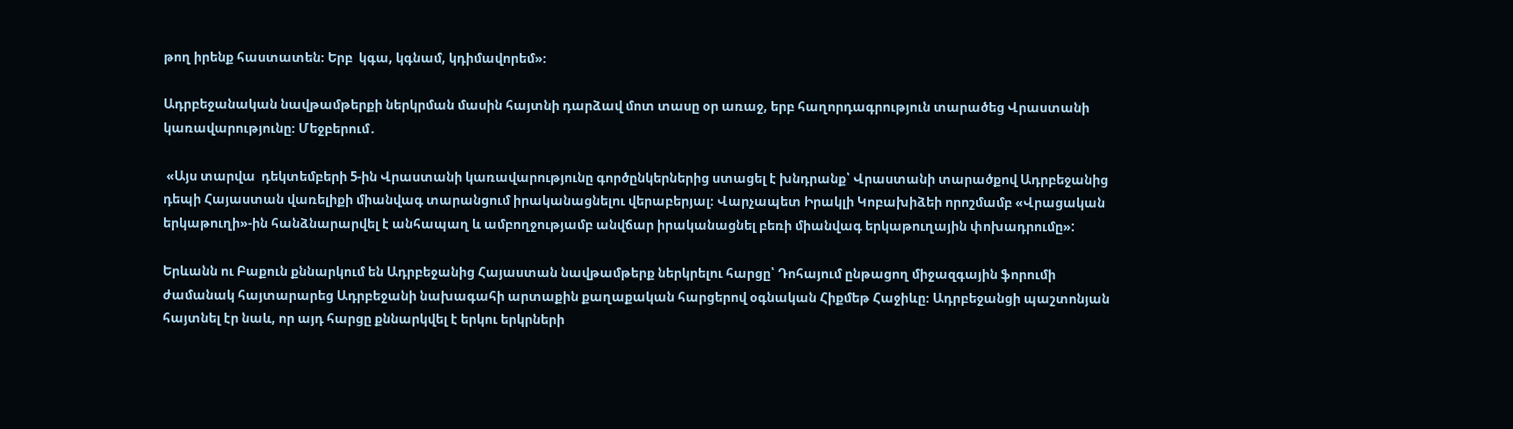թող իրենք հաստատեն։ Երբ  կգա, կգնամ, կդիմավորեմ»։

Ադրբեջանական նավթամթերքի ներկրման մասին հայտնի դարձավ մոտ տասը օր առաջ, երբ հաղորդագրություն տարածեց Վրաստանի կառավարությունը։ Մեջբերում․

 «Այս տարվա  դեկտեմբերի 5-ին Վրաստանի կառավարությունը գործընկերներից ստացել է խնդրանք՝ Վրաստանի տարածքով Ադրբեջանից դեպի Հայաստան վառելիքի միանվագ տարանցում իրականացնելու վերաբերյալ։ Վարչապետ Իրակլի Կոբախիձեի որոշմամբ «Վրացական երկաթուղի»-ին հանձնարարվել է անհապաղ և ամբողջությամբ անվճար իրականացնել բեռի միանվագ երկաթուղային փոխադրումը»:

Երևանն ու Բաքուն քննարկում են Ադրբեջանից Հայաստան նավթամթերք ներկրելու հարցը՝ Դոհայում ընթացող միջազգային ֆորումի ժամանակ հայտարարեց Ադրբեջանի նախագահի արտաքին քաղաքական հարցերով օգնական Հիքմեթ Հաջիևը։ Ադրբեջանցի պաշտոնյան հայտնել էր նաև, որ այդ հարցը քննարկվել է երկու երկրների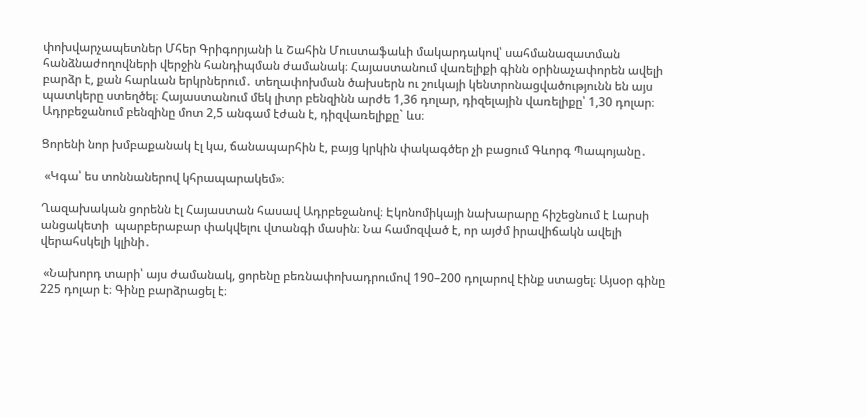փոխվարչապետներ Մհեր Գրիգորյանի և Շահին Մուստաֆաևի մակարդակով՝ սահմանազատման հանձնաժողովների վերջին հանդիպման ժամանակ։ Հայաստանում վառելիքի գինն օրինաչափորեն ավելի բարձր է, քան հարևան երկրներում․ տեղափոխման ծախսերն ու շուկայի կենտրոնացվածությունն են այս պատկերը ստեղծել։ Հայաստանում մեկ լիտր բենզինն արժե 1,36 դոլար, դիզելային վառելիքը՝ 1,30 դոլար։ Ադրբեջանում բենզինը մոտ 2,5 անգամ էժան է, դիզվառելիքը` ևս։

Ցորենի նոր խմբաքանակ էլ կա, ճանապարհին է, բայց կրկին փակագծեր չի բացում Գևորգ Պապոյանը․

 «Կգա՝ ես տոննաներով կհրապարակեմ»։

Ղազախական ցորենն էլ Հայաստան հասավ Ադրբեջանով։ Էկոնոմիկայի նախարարը հիշեցնում է Լարսի անցակետի  պարբերաբար փակվելու վտանգի մասին։ Նա համոզված է, որ այժմ իրավիճակն ավելի վերահսկելի կլինի․

 «Նախորդ տարի՝ այս ժամանակ, ցորենը բեռնափոխադրումով 190–200 դոլարով էինք ստացել։ Այսօր գինը 225 դոլար է։ Գինը բարձրացել է։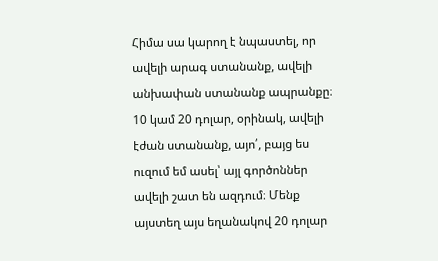Հիմա սա կարող է նպաստել, որ ավելի արագ ստանանք, ավելի անխափան ստանանք ապրանքը։ 10 կամ 20 դոլար, օրինակ, ավելի էժան ստանանք, այո՛, բայց ես ուզում եմ ասել՝ այլ գործոններ ավելի շատ են ազդում։ Մենք այստեղ այս եղանակով 20 դոլար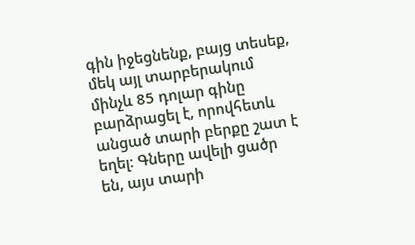գին իջեցնենք, բայց տեսեք, մեկ այլ տարբերակում մինչև 85 դոլար գինը բարձրացել է, որովհետև անցած տարի բերքը շատ է եղել։ Գները ավելի ցածր են, այս տարի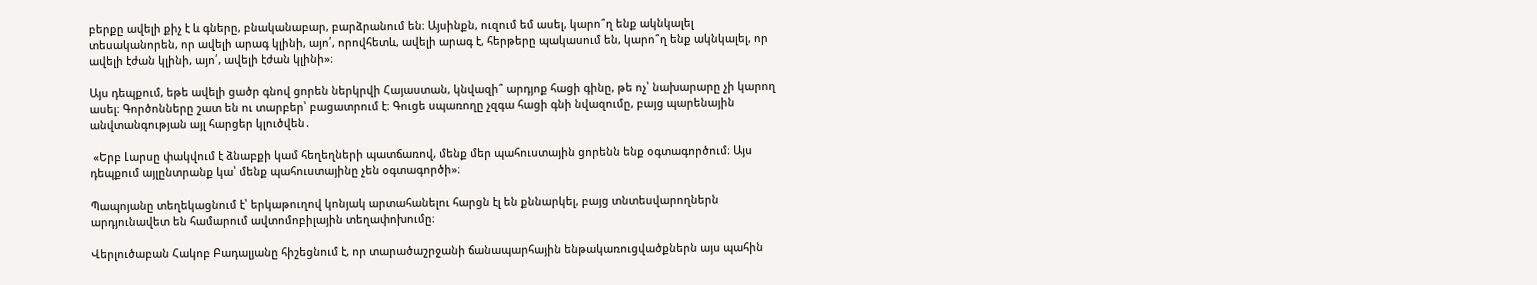բերքը ավելի քիչ է և գները, բնականաբար, բարձրանում են։ Այսինքն, ուզում եմ ասել, կարո՞ղ ենք ակնկալել տեսականորեն, որ ավելի արագ կլինի, այո՛, որովհետև, ավելի արագ է, հերթերը պակասում են, կարո՞ղ ենք ակնկալել, որ ավելի էժան կլինի, այո՛, ավելի էժան կլինի»։

Այս դեպքում, եթե ավելի ցածր գնով ցորեն ներկրվի Հայաստան, կնվազի՞ արդյոք հացի գինը, թե ոչ՝ նախարարը չի կարող ասել։ Գործոնները շատ են ու տարբեր՝ բացատրում է։ Գուցե սպառողը չզգա հացի գնի նվազումը, բայց պարենային անվտանգության այլ հարցեր կլուծվեն․

 «Երբ Լարսը փակվում է ձնաբքի կամ հեղեղների պատճառով, մենք մեր պահուստային ցորենն ենք օգտագործում։ Այս դեպքում այլընտրանք կա՝ մենք պահուստայինը չեն օգտագործի»։

Պապոյանը տեղեկացնում է՝ երկաթուղով կոնյակ արտահանելու հարցն էլ են քննարկել, բայց տնտեսվարողներն արդյունավետ են համարում ավտոմոբիլային տեղափոխումը։

Վերլուծաբան Հակոբ Բադալյանը հիշեցնում է, որ տարածաշրջանի ճանապարհային ենթակառուցվածքներն այս պահին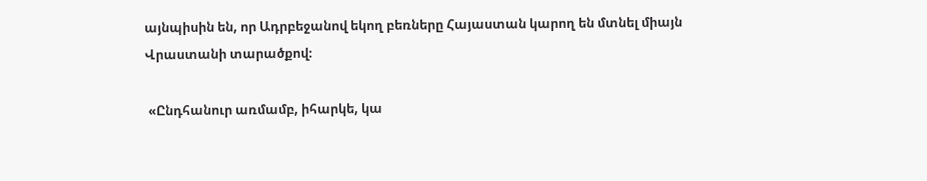այնպիսին են, որ Ադրբեջանով եկող բեռները Հայաստան կարող են մտնել միայն Վրաստանի տարածքով։

 «Ընդհանուր առմամբ, իհարկե, կա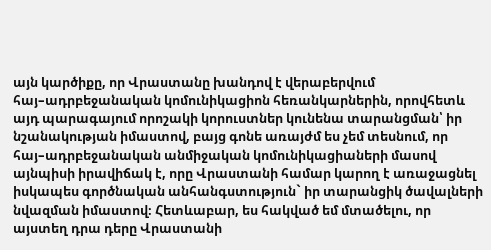այն կարծիքը, որ Վրաստանը խանդով է վերաբերվում հայ–ադրբեջանական կոմունիկացիոն հեռանկարներին, որովհետև այդ պարագայում որոշակի կորուստներ կունենա տարանցման՝ իր նշանակության իմաստով, բայց գոնե առայժմ ես չեմ տեսնում, որ հայ–ադրբեջանական անմիջական կոմունիկացիաների մասով այնպիսի իրավիճակ է, որը Վրաստանի համար կարող է առաջացնել իսկապես գործնական անհանգստություն` իր տարանցիկ ծավալների նվազման իմաստով։ Հետևաբար, ես հակված եմ մտածելու, որ այստեղ դրա դերը Վրաստանի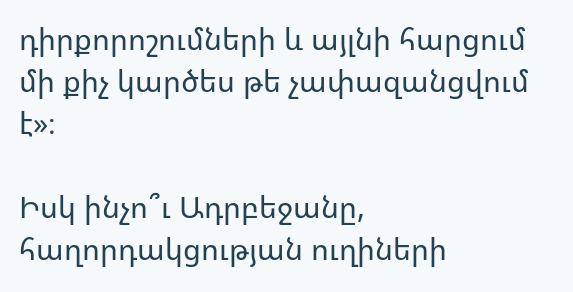դիրքորոշումների և այլնի հարցում մի քիչ կարծես թե չափազանցվում է»։

Իսկ ինչո՞ւ Ադրբեջանը, հաղորդակցության ուղիների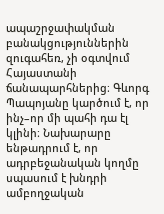ապաշրջափակման բանակցություններին զուգահեռ, չի օգտվում Հայաստանի ճանապարհներից։ Գևորգ Պապոյանը կարծում է, որ ինչ–որ մի պահի դա էլ կլինի։ Նախարարը ենթադրում է, որ ադրբեջանական կողմը սպասում է խնդրի ամբողջական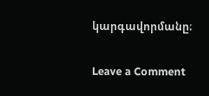կարգավորմանը։

Leave a Comment